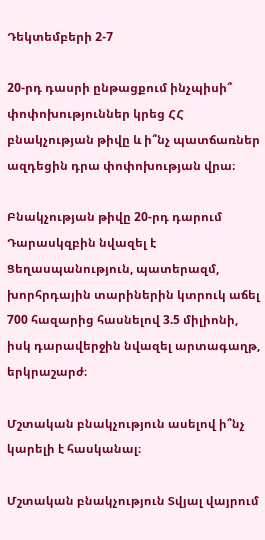Դեկտեմբերի 2-7

20-րդ դասրի ընթացքում ինչպիսի՞ փոփոխություններ կրեց ՀՀ բնակչության թիվը և ի՞նչ պատճառներ ազդեցին դրա փոփոխության վրա։

Բնակչության թիվը 20-րդ դարում Դարասկզբին նվազել է Ցեղասպանություն, պատերազմ, խորհրդային տարիներին կտրուկ աճել 700 հազարից հասնելով 3.5 միլիոնի, իսկ դարավերջին նվազել արտագաղթ, երկրաշարժ։

Մշտական բնակչություն ասելով ի՞նչ կարելի է հասկանալ։

Մշտական բնակչություն Տվյալ վայրում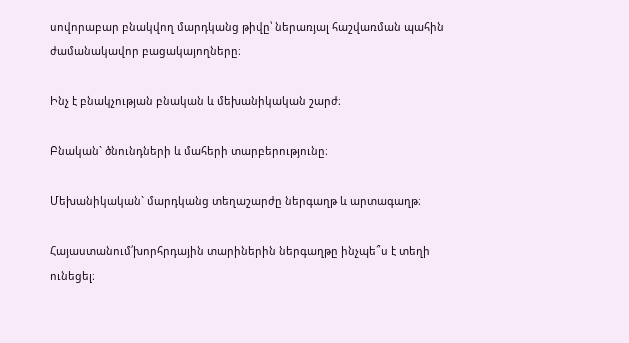սովորաբար բնակվող մարդկանց թիվը՝ ներառյալ հաշվառման պահին ժամանակավոր բացակայողները։

Ինչ է բնակչության բնական և մեխանիկական շարժ։

Բնական` ծնունդների և մահերի տարբերությունը։

Մեխանիկական` մարդկանց տեղաշարժը ներգաղթ և արտագաղթ։

Հայաստանում՛խորհրդային տարիներին ներգաղթը ինչպե՞ս է տեղի ունեցել։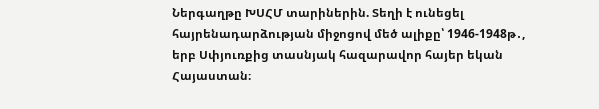Ներգաղթը ԽՍՀՄ տարիներին. Տեղի է ունեցել հայրենադարձության միջոցով մեծ ալիքը՝ 1946-1948թ․, երբ Սփյուռքից տասնյակ հազարավոր հայեր եկան Հայաստան։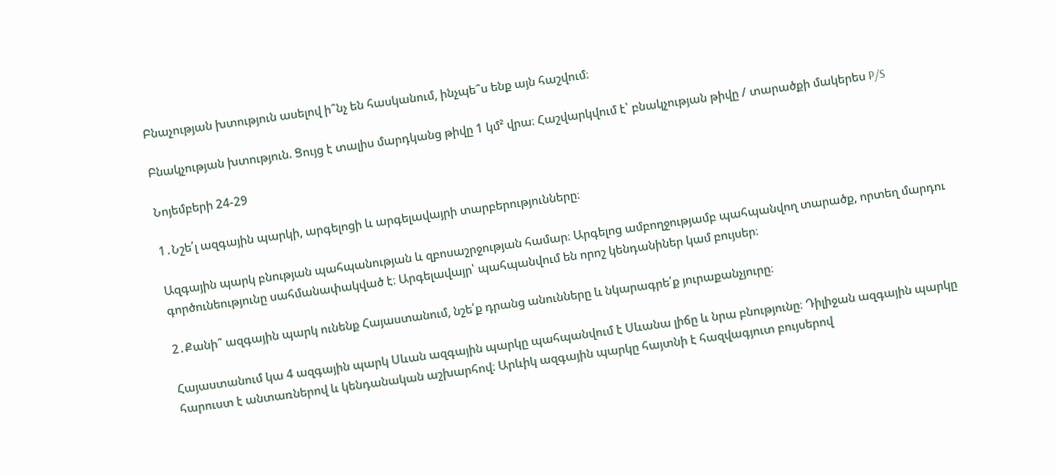Բնաչության խտություն ասելով ի՞նչ են հասկանում, ինչպե՞ս ենք այն հաշվում։

Բնակչության խտություն. Ցույց է տալիս մարդկանց թիվը 1 կմ² վրա։ Հաշվարկվում է՝ բնակչության թիվը / տարածքի մակերես P/S

Նոյեմբերի 24-29

1․Նշե՛լ ազգային պարկի, արգելոցի և արգելավայրի տարբերությունները։

Ազգային պարկ բնության պահպանության և զբոսաշրջության համար։ Արգելոց ամբողջությամբ պահպանվող տարածք, որտեղ մարդու գործունեությունը սահմանափակված է։ Արգելավայր՝ պահպանվում են որոշ կենդանիներ կամ բույսեր։

2․Քանի՞ ազգային պարկ ունենք Հայաստանում, նշե՛ք դրանց անունները և նկարագրե՛ք յուրաքանչյուրը։

Հայաստանում կա 4 ազգային պարկ Սևան ազգային պարկը պահպանվում է Սևանա լիճը և նրա բնությունը։ Դիլիջան ազգային պարկը հարուստ է անտառներով և կենդանական աշխարհով։ Արևիկ ազգային պարկը հայտնի է հազվագյուտ բույսերով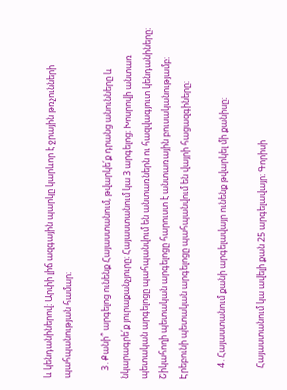և կենդանիներով։ Արփի լիճ ազգային պարկը կարևոր է ջրային թռչունների պահպանության համար։

    3․Քանի՞ արգելոց ունենք Հայաստանում, թվարկե՛ք դրանց անունները և նկարագրե՛ք յուրաքանչյուրը։ Հայաստանում կա 3 արգելոց։ Խոսրովի անտառ պետական արգելոցը պահպանվում են անտառներն ու հազվագյուտ կենդանիները։ Շիկահողի պետական արգելոցը հարուստ է անտառային բուսականությամբ։ Էրեբունի պետական արգելոցը պահպանվում են վայրի հացազգիները։

      4․Հայաստանում քանի արգելավայր ունենք թվարկել մի քանիսը։

      Հայաստանում կա ավելի քան 25 արգելավայր։ Գորիսի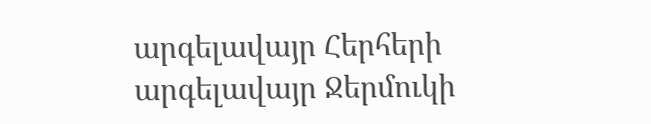արգելավայր Հերհերի արգելավայր Ջերմուկի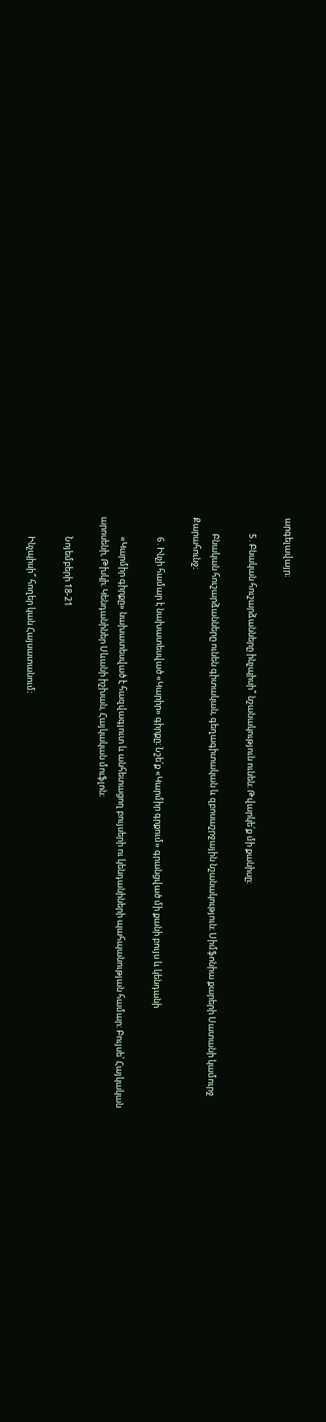արգելավայր։

        5․Բնական հուշարձանները ինչպիսի՞ նշանակություն ունեն։ Թվարկե՛ք մի քանիսը։

        Բնական հուշարձանները ունեն գիտական, գեղագիտական և զբոսաշրջային նշանակություն։ Սիմֆոնիա քարերի Սատանի կամուրջ Քարահունջ։

          6․Ինչի համար է նախատեսված «Կարիր» գիրքը։ Նշե՛ք «Կարմիր գրքում» գրանցված մի քանի բույս և կենդանի

          «Կարմիր գիրքը» նախատեսված է հազվագյուտ և անհետացող բույսերի ու կենդանիների պահպանության համար։ Բույսե՝ Հայկական արոսենի, Թխկի։ Կենդանիներ Սևանի իշխան, Հայկական մուֆլոն։

          Նոյեմբերի 18-21

          Ինչպիսի՞ հողեր կան Հայսատանում։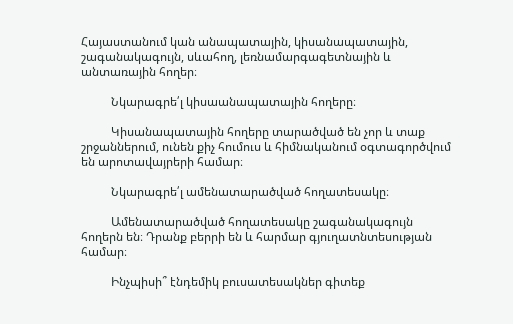Հայաստանում կան անապատային, կիսանապատային, շագանակագույն, սևահող, լեռնամարգագետնային և անտառային հողեր։

          Նկարագրե՛լ կիսաանապատային հողերը։

          Կիսանապատային հողերը տարածված են չոր և տաք շրջաններում, ունեն քիչ հումուս և հիմնականում օգտագործվում են արոտավայրերի համար։

          Նկարագրե՛լ ամենատարածված հողատեսակը։

          Ամենատարածված հողատեսակը շագանակագույն հողերն են։ Դրանք բերրի են և հարմար գյուղատնտեսության համար։

          Ինչպիսի՞ էնդեմիկ բուսատեսակներ գիտեք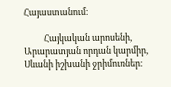Հայաստանում։

          Հայկական արոսենի, Արարատյան որդան կարմիր, Սևանի իշխանի ջրիմուռներ։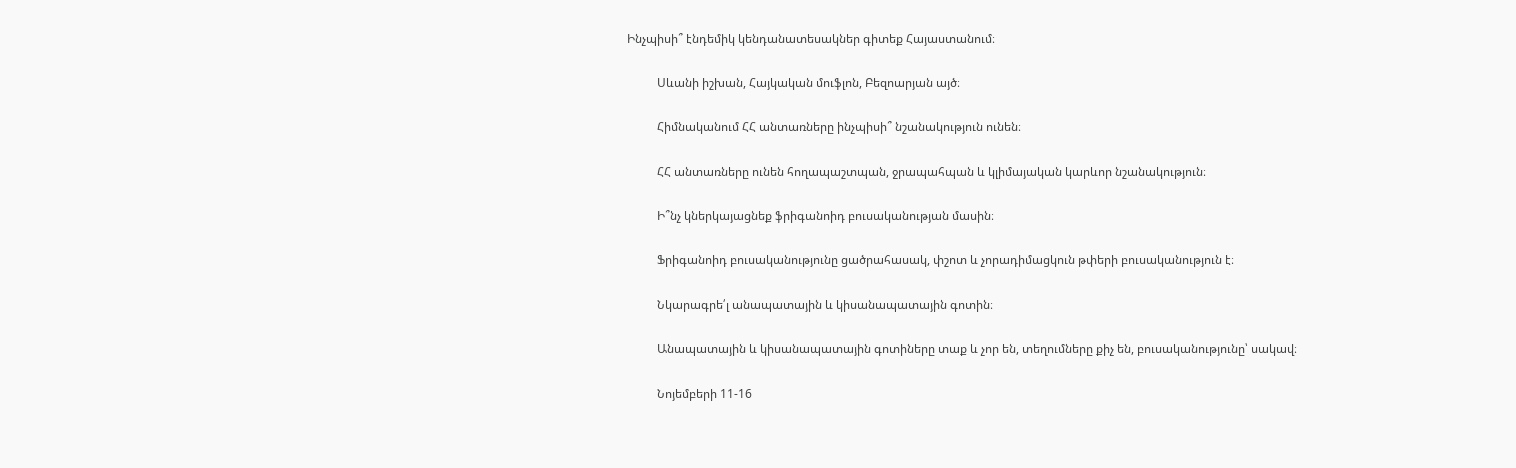Ինչպիսի՞ էնդեմիկ կենդանատեսակներ գիտեք Հայաստանում։

          Սևանի իշխան, Հայկական մուֆլոն, Բեզոարյան այծ։

          Հիմնականում ՀՀ անտառները ինչպիսի՞ նշանակություն ունեն։

          ՀՀ անտառները ունեն հողապաշտպան, ջրապահպան և կլիմայական կարևոր նշանակություն։

          Ի՞նչ կներկայացնեք ֆրիգանոիդ բուսականության մասին։

          Ֆրիգանոիդ բուսականությունը ցածրահասակ, փշոտ և չորադիմացկուն թփերի բուսականություն է։

          Նկարագրե՛լ անապատային և կիսանապատային գոտին։

          Անապատային և կիսանապատային գոտիները տաք և չոր են, տեղումները քիչ են, բուսականությունը՝ սակավ։

          Նոյեմբերի 11-16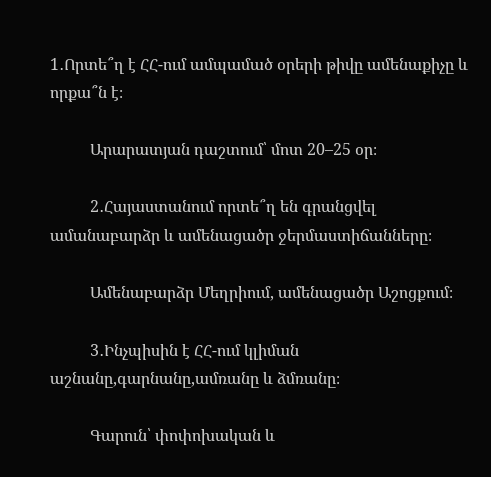1․Որտե՞ղ է ՀՀ-ում ամպամած օրերի թիվը ամենաքիչը և որքա՞ն է։

          Արարատյան դաշտում՝ մոտ 20–25 օր։

          2․Հայաստանում որտե՞ղ են գրանցվել ամանաբարձր և ամենացածր ջերմաստիճանները։

          Ամենաբարձր Մեղրիում, ամենացածր Աշոցքում։

          3․Ինչպիսին է ՀՀ-ում կլիման աշնանը,գարնանը,ամռանը և ձմռանը։

          Գարուն՝ փոփոխական և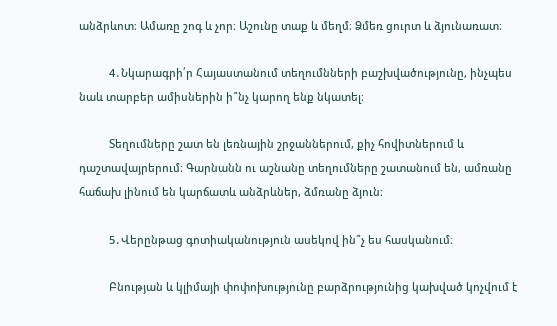անձրևոտ։ Ամառը շոգ և չոր։ Աշունը տաք և մեղմ։ Ձմեռ ցուրտ և ձյունառատ։

          4․Նկարագրի՛ր Հայաստանում տեղումնների բաշխվածությունը, ինչպես նաև տարբեր ամիսներին ի՞նչ կարող ենք նկատել։

          Տեղումները շատ են լեռնային շրջաններում, քիչ հովիտներում և դաշտավայրերում։ Գարնանն ու աշնանը տեղումները շատանում են, ամռանը հաճախ լինում են կարճատև անձրևներ, ձմռանը ձյուն։

          5․Վերընթաց գոտիականություն ասեկով ին՞չ ես հասկանում։

          Բնության և կլիմայի փոփոխությունը բարձրությունից կախված կոչվում է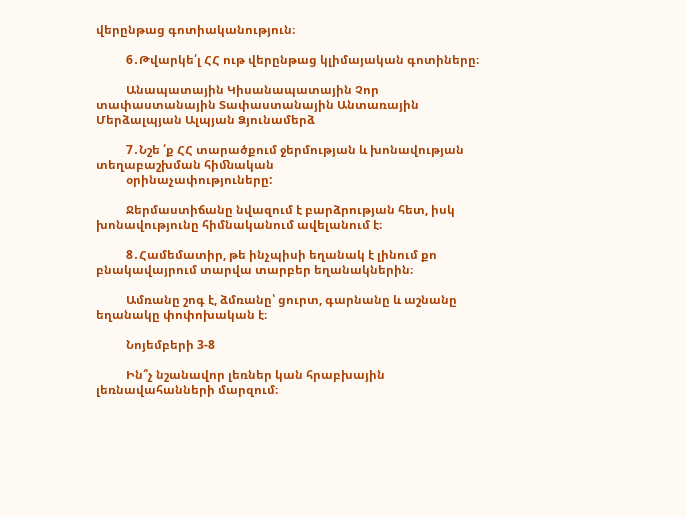վերընթաց գոտիականություն։

          6․Թվարկե՛լ ՀՀ ութ վերընթաց կլիմայական գոտիները։

          Անապատային Կիսանապատային Չոր տափաստանային Տափաստանային Անտառային Մերձալպյան Ալպյան Ձյունամերձ

          7․Նշե ՛ք ՀՀ տարածքում ջերմության և խոնավության տեղաբաշխման հիﬓական
          օրինաչափություները:

          Ջերմաստիճանը նվազում է բարձրության հետ, իսկ խոնավությունը հիմնականում ավելանում է։

          8․Համեմատիր, թե ինչպիսի եղանակ է լինում քո բնակավայրում տարվա տարբեր եղանակներին։

          Ամռանը շոգ է, ձմռանը՝ ցուրտ, գարնանը և աշնանը եղանակը փոփոխական է։

          Նոյեմբերի 3-8

          Ին՞չ նշանավոր լեռներ կան հրաբխային լեռնավահանների մարզում։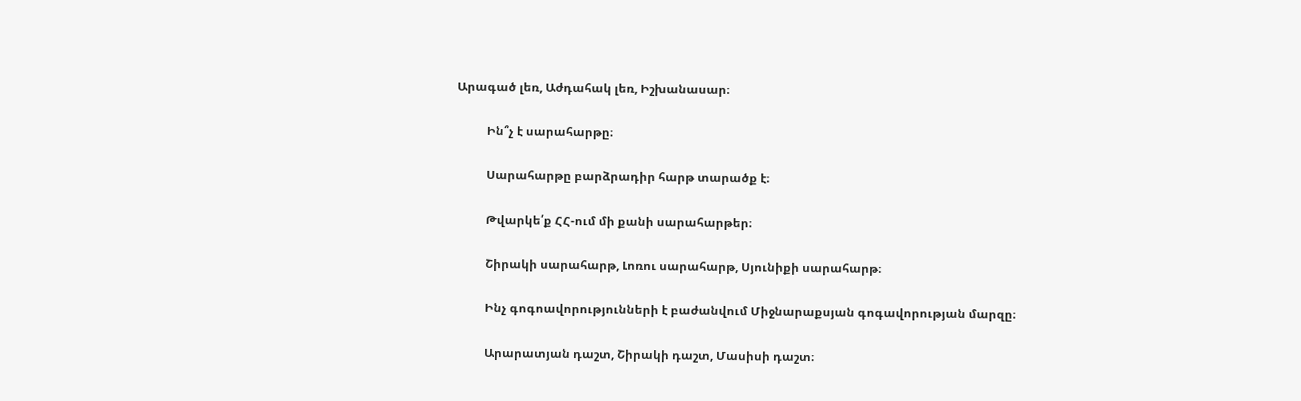Արագած լեռ, Աժդահակ լեռ, Իշխանասար։

          Ին՞չ է սարահարթը։

          Սարահարթը բարձրադիր հարթ տարածք է։

          Թվարկե՛ք ՀՀ-ում մի քանի սարահարթեր։

          Շիրակի սարահարթ, Լոռու սարահարթ, Սյունիքի սարահարթ։

          Ինչ գոգոավորությունների է բաժանվում Միջնարաքսյան գոգավորության մարզը։

          Արարատյան դաշտ, Շիրակի դաշտ, Մասիսի դաշտ։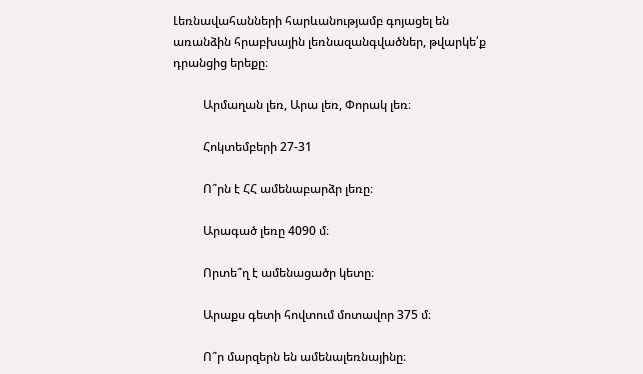Լեռնավահանների հարևանությամբ գոյացել են առանձին հրաբխային լեռնազանգվածներ, թվարկե՛ք դրանցից երեքը։

          Արմաղան լեռ, Արա լեռ, Փորակ լեռ։

          Հոկտեմբերի 27-31

          Ո՞րն է ՀՀ ամենաբարձր լեռը։

          Արագած լեռը 4090 մ։

          Որտե՞ղ է ամենացածր կետը։

          Արաքս գետի հովտում մոտավոր 375 մ։

          Ո՞ր մարզերն են ամենալեռնայինը։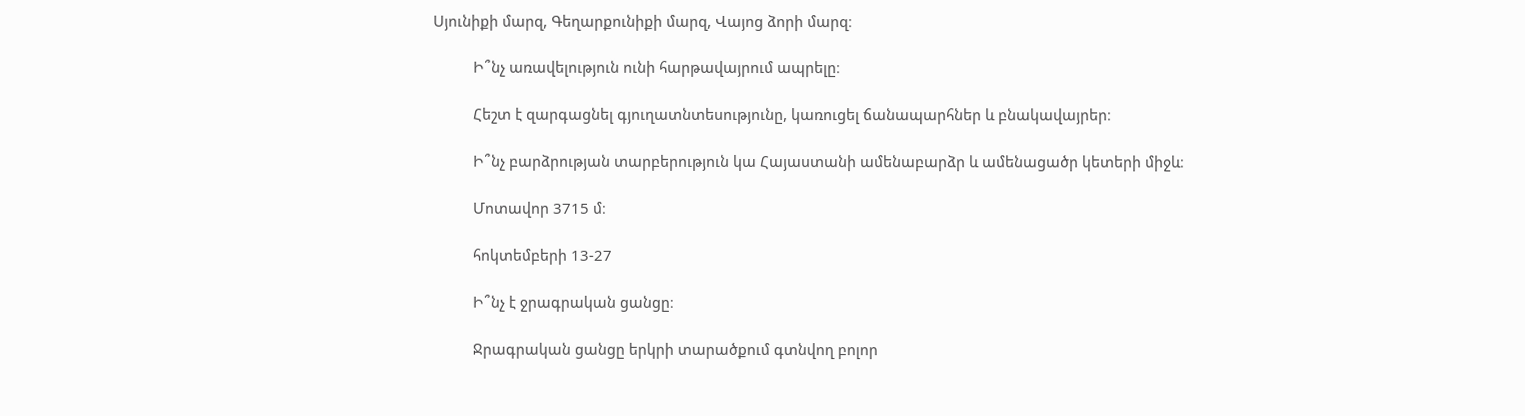Սյունիքի մարզ, Գեղարքունիքի մարզ, Վայոց ձորի մարզ։

          Ի՞նչ առավելություն ունի հարթավայրում ապրելը։

          Հեշտ է զարգացնել գյուղատնտեսությունը, կառուցել ճանապարհներ և բնակավայրեր։

          Ի՞նչ բարձրության տարբերություն կա Հայաստանի ամենաբարձր և ամենացածր կետերի միջև։

          Մոտավոր 3715 մ։

          հոկտեմբերի 13-27

          Ի՞նչ է ջրագրական ցանցը։

          Ջրագրական ցանցը երկրի տարածքում գտնվող բոլոր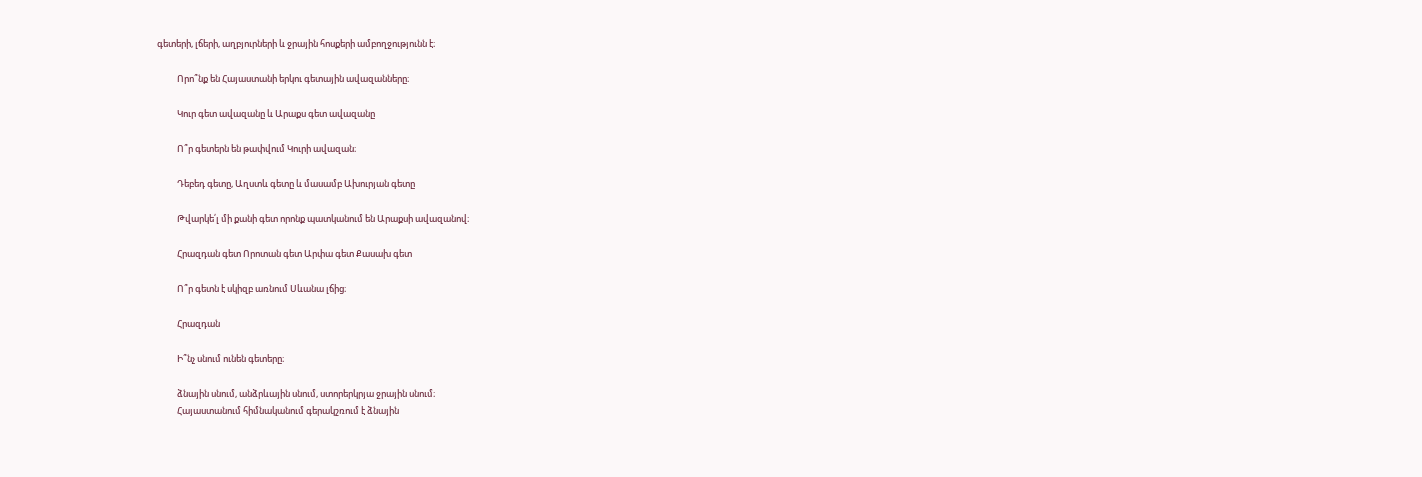գետերի, լճերի, աղբյուրների և ջրային հոսքերի ամբողջությունն է։

          Որո՞նք են Հայաստանի երկու գետային ավազանները։

          Կուր գետ ավազանը և Արաքս գետ ավազանը

          Ո՞ր գետերն են թափվում Կուրի ավազան։

          Դեբեդ գետը, Աղստև գետը և մասամբ Ախուրյան գետը

          Թվարկե՛լ մի քանի գետ որոնք պատկանում են Արաքսի ավազանով։

          Հրազդան գետ Որոտան գետ Արփա գետ Քասախ գետ

          Ո՞ր գետն է սկիզբ առնում Սևանա լճից։

          Հրազդան

          Ի՞նչ սնում ունեն գետերը։

          ձնային սնում, անձրևային սնում, ստորերկրյա ջրային սնում։
          Հայաստանում հիմնականում գերակշռում է ձնային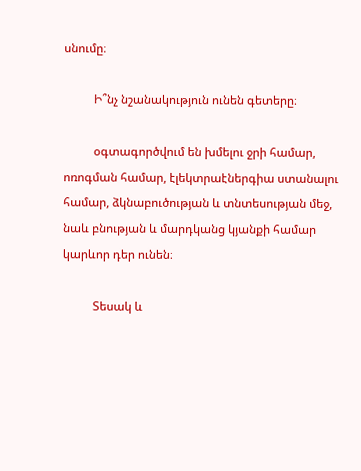սնումը։

          Ի՞նչ նշանակություն ունեն գետերը։

          օգտագործվում են խմելու ջրի համար, ոռոգման համար, էլեկտրաէներգիա ստանալու համար, ձկնաբուծության և տնտեսության մեջ, նաև բնության և մարդկանց կյանքի համար կարևոր դեր ունեն։

          Տեսակ և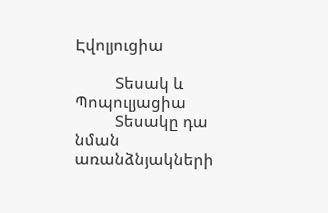Էվոլյուցիա

          Տեսակ և Պոպուլյացիա
          Տեսակը դա նման առանձնյակների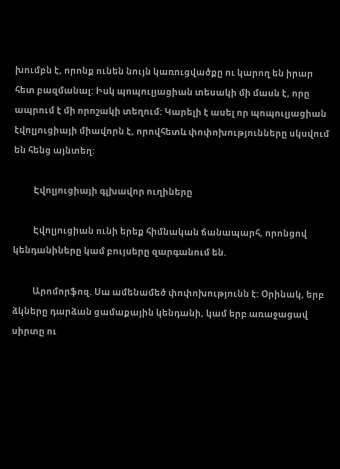խումբն է, որոնք ունեն նույն կառուցվածքը ու կարող են իրար հետ բազմանալ: Իսկ պոպուլյացիան տեսակի մի մասն է, որը ապրում է մի որոշակի տեղում: Կարելի է ասել որ պոպուլյացիան էվոլյուցիայի միավորն է, որովհետև փոփոխությունները սկսվում են հենց այնտեղ:

          Էվոլյուցիայի գլխավոր ուղիները

          Էվոլյուցիան ունի երեք հիմնական ճանապարհ, որոնցով կենդանիները կամ բույսերը զարգանում են.

          Արոմորֆոզ. Սա ամենամեծ փոփոխությունն է: Օրինակ, երբ ձկները դարձան ցամաքային կենդանի, կամ երբ առաջացավ սիրտը ու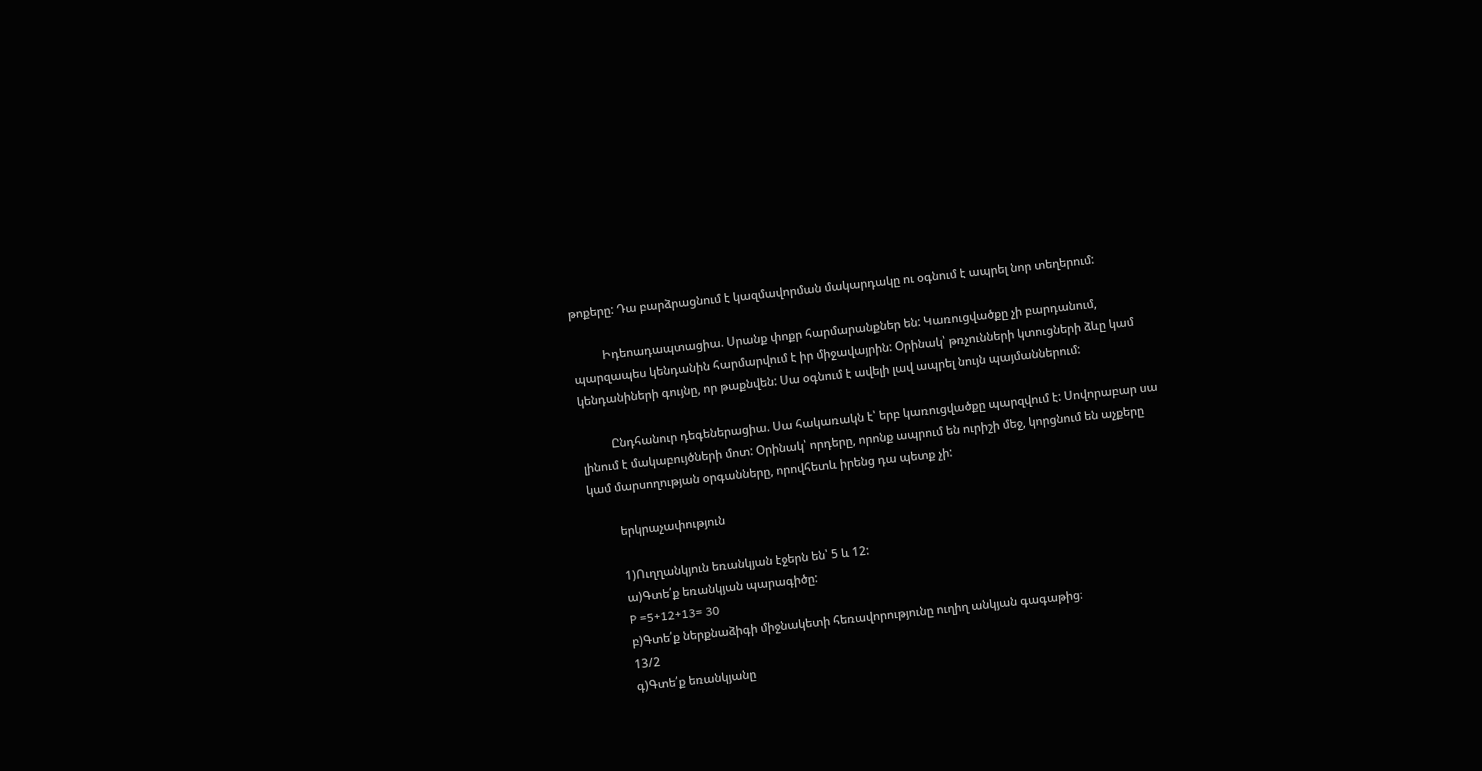թոքերը: Դա բարձրացնում է կազմավորման մակարդակը ու օգնում է ապրել նոր տեղերում:

          Իդեոադապտացիա. Սրանք փոքր հարմարանքներ են: Կառուցվածքը չի բարդանում, պարզապես կենդանին հարմարվում է իր միջավայրին: Օրինակ՝ թռչունների կտուցների ձևը կամ կենդանիների գույնը, որ թաքնվեն: Սա օգնում է ավելի լավ ապրել նույն պայմաններում:

          Ընդհանուր դեգեներացիա. Սա հակառակն է՝ երբ կառուցվածքը պարզվում է: Սովորաբար սա լինում է մակաբույծների մոտ: Օրինակ՝ որդերը, որոնք ապրում են ուրիշի մեջ, կորցնում են աչքերը կամ մարսողության օրգանները, որովհետև իրենց դա պետք չի:

          երկրաչափություն

          1)Ուղղանկյուն եռանկյան էջերն են՝ 5 և 12:
          ա)Գտե՛ք եռանկյան պարագիծը:
          P =5+12+13= 30
          բ)Գտե՛ք ներքնաձիգի միջնակետի հեռավորությունը ուղիղ անկյան գագաթից։
          13/2
          գ)Գտե՛ք եռանկյանը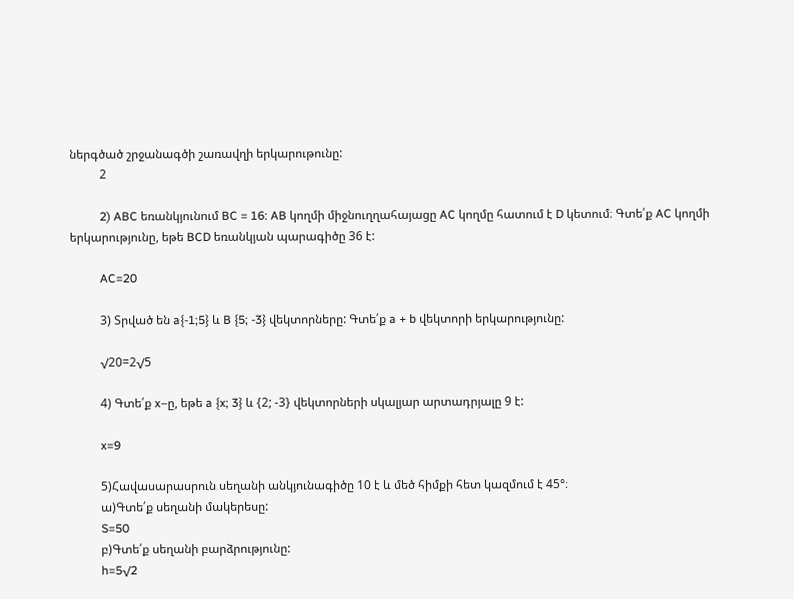ներգծած շրջանագծի շառավղի երկարութունը:
          2

          2) ABC եռանկյունում BC = 16: AB կողմի միջնուղղահայացը AC կողմը հատում է D կետում։ Գտե՛ք AC կողմի երկարությունը, եթե BCD եռանկյան պարագիծը 36 է:

          AC=20

          3) Տրված են a{-1;5} և B {5; -3} վեկտորները: Գտե՛ք a + b վեկտորի երկարությունը:

          √20=2√5

          4) Գտե՛ք x–ը, եթե a {x; 3} և {2; -3} վեկտորների սկալյար արտադրյալը 9 է:

          x=9

          5)Հավասարասրուն սեղանի անկյունագիծը 10 է և մեծ հիմքի հետ կազմում է 45°։
          ա)Գտե՛ք սեղանի մակերեսը:
          S=50
          բ)Գտե՛ք սեղանի բարձրությունը:
          h=5√2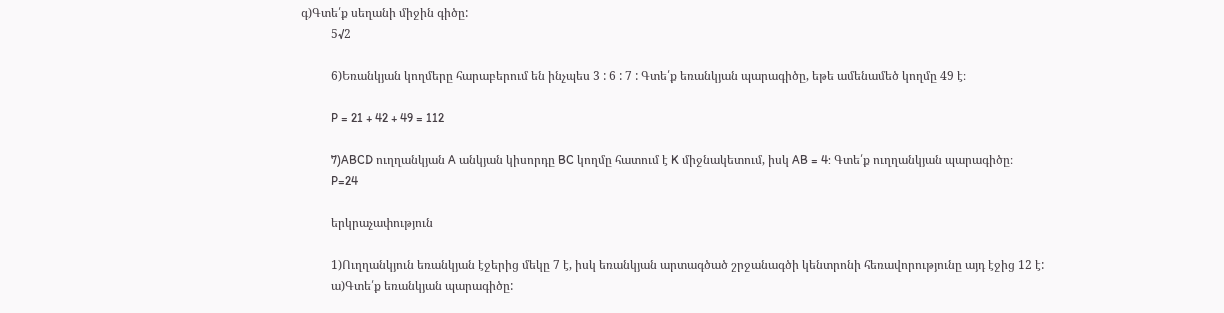գ)Գտե՛ք սեղանի միջին գիծը:
          5√2

          6)Եռանկյան կողմերը հարաբերում են ինչպես 3 : 6 : 7 : Գտե՛ք եռանկյան պարագիծը, եթե ամենամեծ կողմը 49 է։

          P = 21 + 42 + 49 = 112

          7)ABCD ուղղանկյան A անկյան կիսորդը BC կողմը հատում է K միջնակետում, իսկ AB = 4: Գտե՛ք ուղղանկյան պարագիծը։
          P=24

          երկրաչափություն

          1)Ուղղանկյուն եռանկյան էջերից մեկը 7 է, իսկ եռանկյան արտագծած շրջանագծի կենտրոնի հեռավորությունը այդ էջից 12 է:
          ա)Գտե՛ք եռանկյան պարագիծը: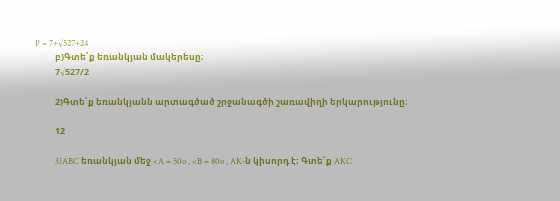P = 7+√527+24
          բ)Գտե՛ք եռանկյան մակերեսը։
          7√527/2

          2)Գտե՛ք եռանկյանն արտագծած շրջանագծի շառավիղի երկարությունը։

          12

          3)ABC եռանկյան մեջ <A = 50o , <B = 80o , AK-ն կիսորդ է։ Գտե՛ք AKC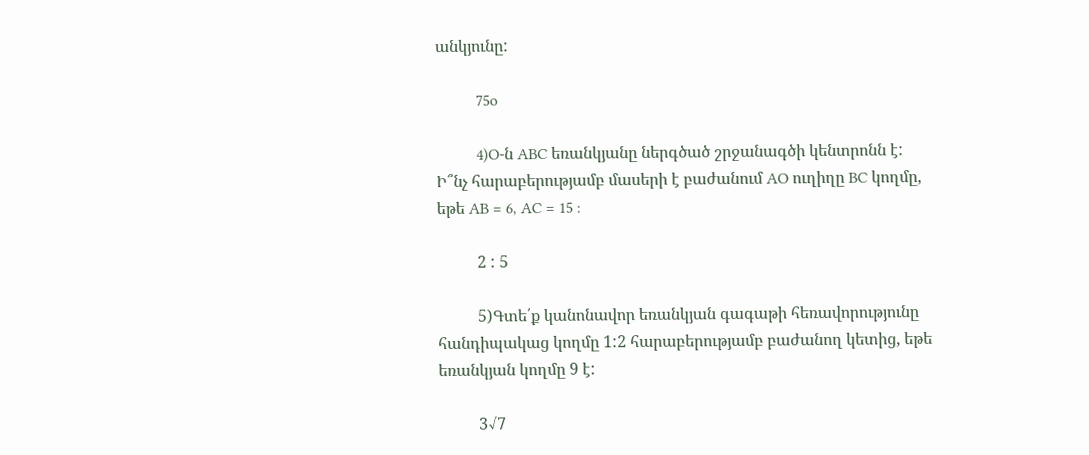անկյունը:

          75o

          4)O-ն ABC եռանկյանը ներգծած շրջանագծի կենտրոնն է: Ի՞նչ հարաբերությամբ մասերի է բաժանում AO ուղիղը BC կողմը, եթե AB = 6, AC = 15 :

          2 : 5

          5)Գտե՛ք կանոնավոր եռանկյան գագաթի հեռավորությունը հանդիպակաց կողմը 1:2 հարաբերությամբ բաժանող կետից, եթե եռանկյան կողմը 9 է:

          3√7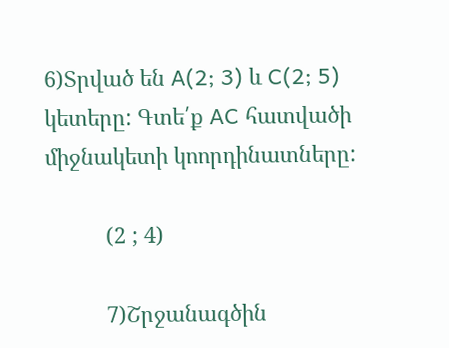6)Տրված են A(2; 3) և C(2; 5) կետերը: Գտե՛ք AC հատվածի միջնակետի կոորդինատները:

          (2 ; 4)

          7)Շրջանագծին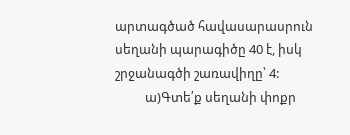արտագծած հավասարասրուն սեղանի պարագիծը 40 է, իսկ շրջանագծի շառավիղը՝ 4:
          ա)Գտե՛ք սեղանի փոքր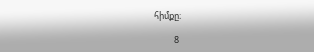հիմքը։

          8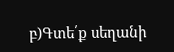բ)Գտե՛ք սեղանի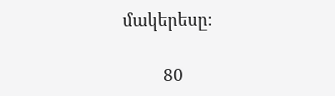մակերեսը։

          80